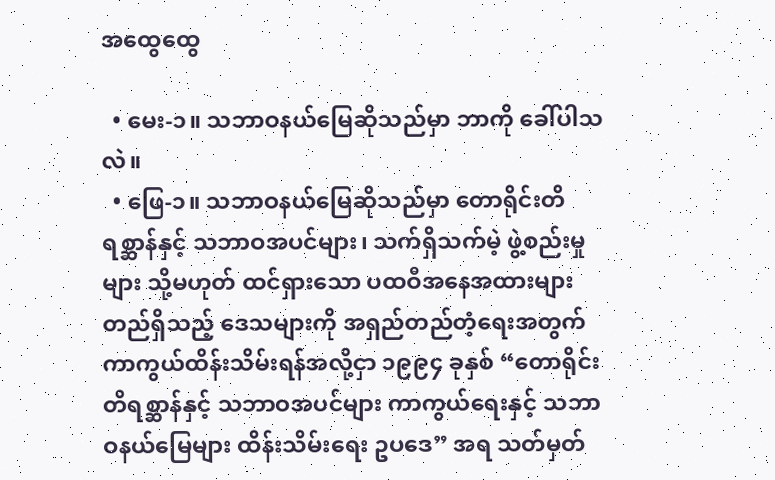အထွေထွေ

  • မေး-၁။ သဘာဝနယ်မြေဆိုသည်မှာ ဘာကို ခေါ်ပါသလဲ။
  • ဖြေ-၁။ သဘာဝနယ်မြေဆိုသည်မှာ တောရိုင်းတိရစ္ဆာန်နှင့် သဘာဝအပင်များ၊ သက်ရှိသက်မဲ့ ဖွဲ့စည်းမှုများ သို့မဟုတ် ထင်ရှားသော ပထဝီအနေအထားများ တည်ရှိသည့် ဒေသများကို အရှည်တည်တံ့ရေးအတွက် ကာကွယ်ထိန်းသိမ်းရန်အလို့ငှာ ၁၉၉၄ ခုနှစ် “တောရိုင်းတိရစ္ဆာန်နှင့် သဘာဝအပင်များ ကာကွယ်ရေးနှင့် သဘာဝနယ်မြေများ ထိန်းသိမ်းရေး ဥပဒေ” အရ သတ်မှတ်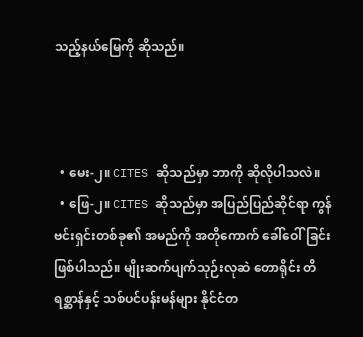သည့်နယ်မြေကို ဆိုသည်။



  • မေး-၂။ CITES ဆိုသည်မှာ ဘာကို ဆိုလိုပါသလဲ။
  • ဖြေ-၂။ CITES ဆိုသည်မှာ အပြည်ပြည်ဆိုင်ရာ ကွန်ဗင်းရှင်းတစ်ခု၏ အမည်ကို အတိုကောက် ခေါ်ဝေါ်ခြင်းဖြစ်ပါသည်။ မျိုးဆက်ပျက်သုဉ်းလုဆဲ တောရိုင်း တိရစ္ဆာန်နှင့် သစ်ပင်ပန်းမန်များ နိုင်ငံတ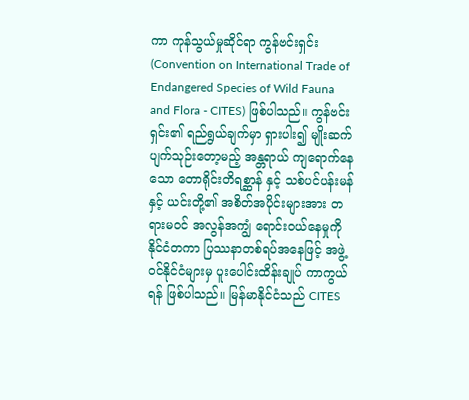ကာ ကုန်သွယ်မှုဆိုင်ရာ ကွန်ဗင်းရှင်း (Convention on International Trade of Endangered Species of Wild Fauna and Flora - CITES) ဖြစ်ပါသည်။ ကွန်ဗင်းရှင်း၏ ရည်ရွယ်ချက်မှာ ရှားပါး၍ မျိုးဆက်ပျက်သုဉ်းတော့မည့် အန္တရာယ် ကျရောက်နေသော တောရိုင်းတိရစ္ဆာန် နှင့် သစ်ပင်ပန်းမန် နှင့် ယင်းတို့၏ အစိတ်အပိုင်းများအား တရားမဝင် အလွန်အကျွံ ရောင်းဝယ်နေမှုကို နိုင်ငံတကာ ပြဿနာတစ်ရပ်အနေဖြင့် အဖွဲ့ဝင်နိုင်ငံများမှ ပူးပေါင်းထိန်းချုပ် ကာကွယ်ရန် ဖြစ်ပါသည်။ မြန်မာနိုင်ငံသည် CITES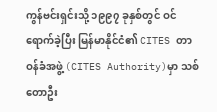ကွန်ဗင်းရှင်းသို့ ၁၉၉၇ ခုနှစ်တွင် ဝင်ရောက်ခဲ့ပြီး မြန်မာနိုင်ငံ၏ CITES တာဝန်ခံအဖွဲ့ (CITES Authority)မှာ သစ်တောဦး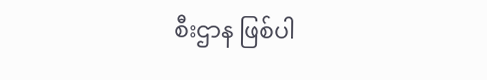စီးဌာန ဖြစ်ပါ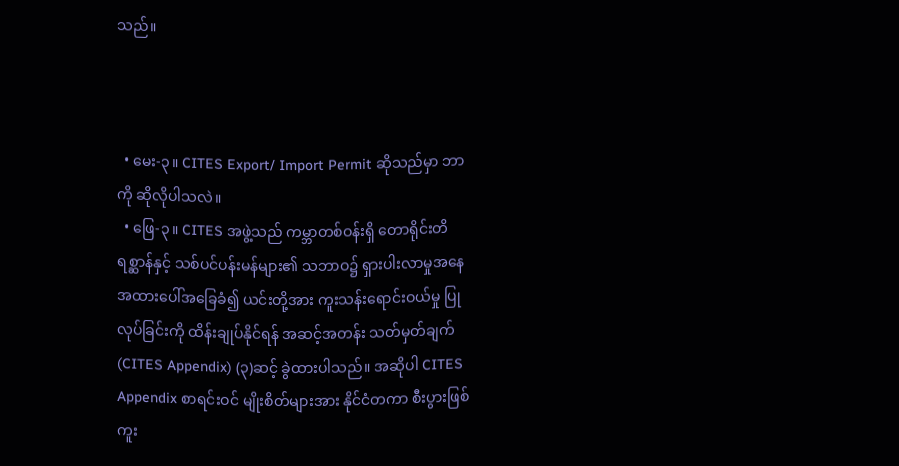သည်။



  • မေး-၃။ CITES Export/ Import Permit ဆိုသည်မှာ ဘာကို ဆိုလိုပါသလဲ။
  • ဖြေ-၃။ CITES အဖွဲ့သည် ကမ္ဘာတစ်ဝန်းရှိ တောရိုင်းတိရစ္ဆာန်နှင့် သစ်ပင်ပန်းမန်များ၏ သဘာဝ၌ ရှားပါးလာမှုအနေအထားပေါ်အခြေခံ၍ ယင်းတို့အား ကူးသန်းရောင်းဝယ်မှု ပြုလုပ်ခြင်းကို ထိန်းချုပ်နိုင်ရန် အဆင့်အတန်း သတ်မှတ်ချက် (CITES Appendix) (၃)ဆင့် ခွဲထားပါသည်။ အဆိုပါ CITES Appendix စာရင်းဝင် မျိုးစိတ်များအား နိုင်ငံတကာ စီးပွားဖြစ် ကူး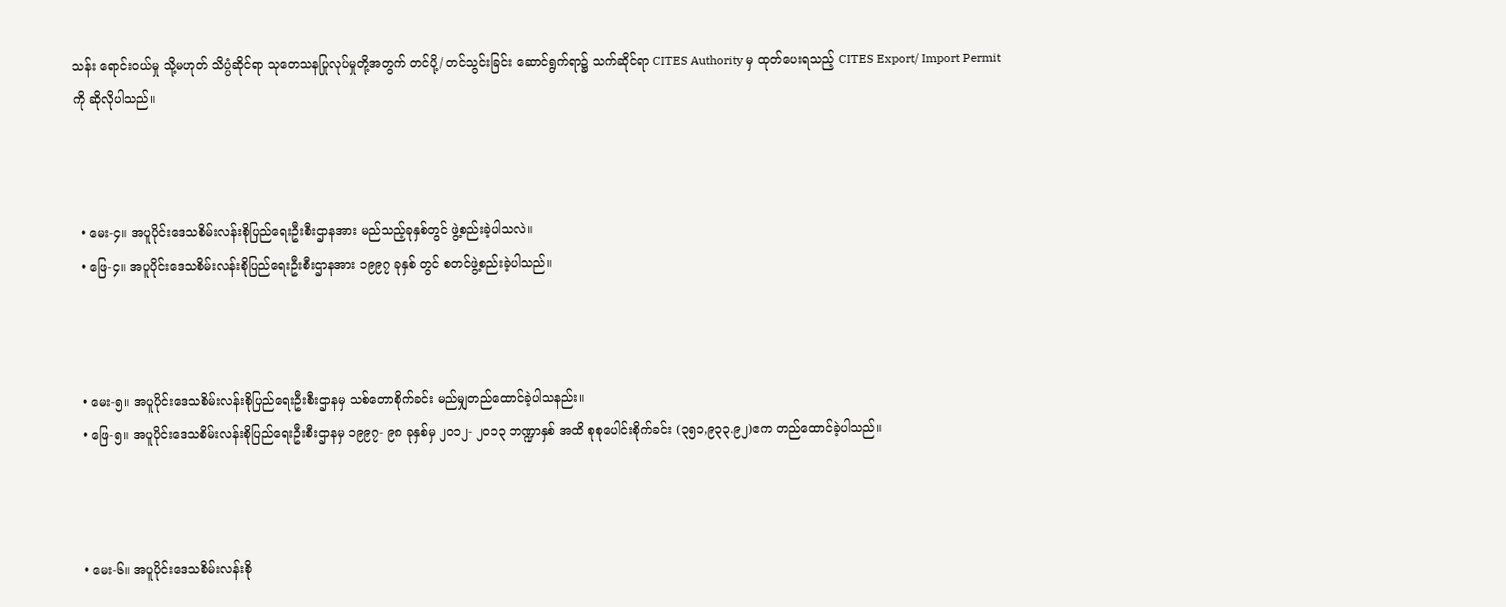သန်း ရောင်းဝယ်မှု သို့မဟုတ် သိပ္ပံဆိုင်ရာ သုတေသနပြုလုပ်မှုတို့အတွက် တင်ပို့/ တင်သွင်းခြင်း ဆောင်ရွက်ရာ၌ သက်ဆိုင်ရာ CITES Authority မှ ထုတ်ပေးရသည့် CITES Export/ Import Permit ကို ဆိုလိုပါသည်။



  • မေး-၄။ အပူပိုင်းဒေသစိမ်းလန်းစိုပြည်ရေးဦးစီးဌာနအား မည်သည့်ခုနှစ်တွင် ဖွဲ့စည်းခဲ့ပါသလဲ။
  • ဖြေ-၄။ အပူပိုင်းဒေသစိမ်းလန်းစိုပြည်ရေးဦးစီးဌာနအား ၁၉၉၇ ခုနှစ် တွင် စတင်ဖွဲ့စည်းခဲ့ပါသည်။



  • မေး-၅။ အပူပိုင်းဒေသစိမ်းလန်းစိုပြည်ရေးဦးစီးဌာနမှ သစ်တောစိုက်ခင်း မည်မျှတည်ထောင်ခဲ့ပါသနည်း။
  • ဖြေ-၅။ အပူပိုင်းဒေသစိမ်းလန်းစိုပြည်ရေးဦးစီးဌာနမှ ၁၉၉၇- ၉၈ ခုနှစ်မှ ၂၀၁၂- ၂၀၁၃ ဘဏ္ဍာနှစ် အထိ စုစုပေါင်းစိုက်ခင်း (၃၅၁,၉၃၃.၉၂)ဧက တည်ထောင်ခဲ့ပါသည်။



  • မေး-၆။ အပူပိုင်းဒေသစိမ်းလန်းစို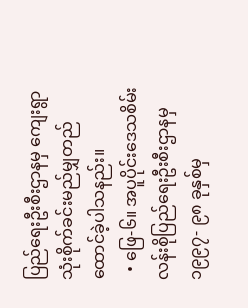ပြည်ရေးဦးစီးဌာနမှ ကျေးရွာသုံးစိုက်ခင်းမည်မျှတည်ထောင်ခဲ့ပါသနည်း။
  • ဖြေ-၆။ အပူပိုင်းဒေသစိမ်းလန်းစိုပြည်ရေးဦးစီးဌာနမှ ၁၉၉၇- ၉၈ ခုနှစ်မှ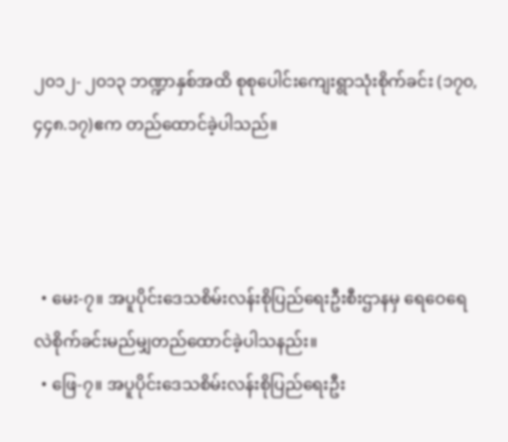၂၀၁၂- ၂၀၁၃ ဘဏ္ဍာနှစ်အထိ စုစုပေါင်းကျေးရွာသုံးစိုက်ခင်း (၁၇၀,၄၄၈.၁၇)ဧက တည်ထောင်ခဲ့ပါသည်။



  • မေး-၇။ အပူပိုင်းဒေသစိမ်းလန်းစိုပြည်ရေးဦးစီးဌာနမှ ရေဝေရေလဲစိုက်ခင်းမည်မျှတည်ထောင်ခဲ့ပါသနည်း။
  • ဖြေ-၇။ အပူပိုင်းဒေသစိမ်းလန်းစိုပြည်ရေးဦး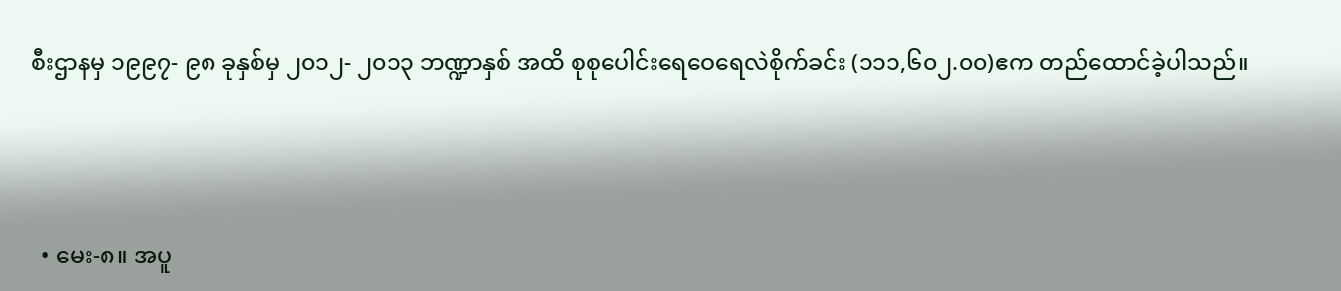စီးဌာနမှ ၁၉၉၇- ၉၈ ခုနှစ်မှ ၂၀၁၂- ၂၀၁၃ ဘဏ္ဍာနှစ် အထိ စုစုပေါင်းရေဝေရေလဲစိုက်ခင်း (၁၁၁,၆၀၂.၀၀)ဧက တည်ထောင်ခဲ့ပါသည်။



  • မေး-၈။ အပူ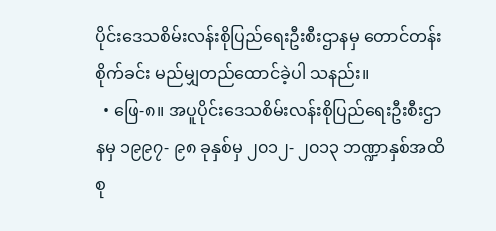ပိုင်းဒေသစိမ်းလန်းစိုပြည်ရေးဦးစီးဌာနမှ တောင်တန်းစိုက်ခင်း မည်မျှတည်ထောင်ခဲ့ပါ သနည်း။
  • ဖြေ-၈။ အပူပိုင်းဒေသစိမ်းလန်းစိုပြည်ရေးဦးစီးဌာနမှ ၁၉၉၇- ၉၈ ခုနှစ်မှ ၂၀၁၂- ၂၀၁၃ ဘဏ္ဍာနှစ်အထိ စု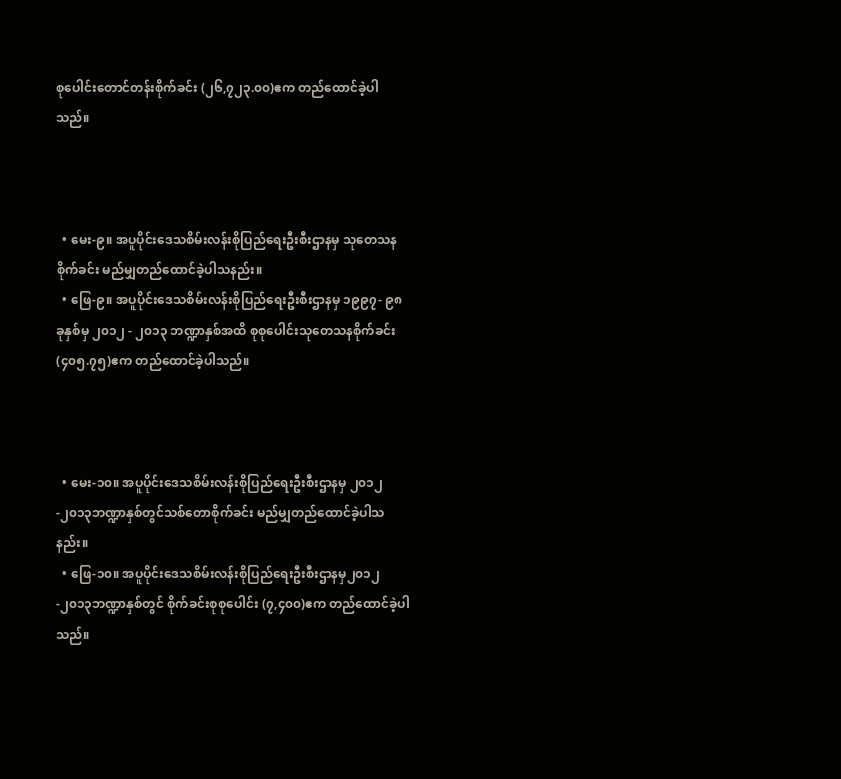စုပေါင်းတောင်တန်းစိုက်ခင်း (၂၆,၇၂၃.၀၀)ဧက တည်ထောင်ခဲ့ပါသည်။



  • မေး-၉။ အပူပိုင်းဒေသစိမ်းလန်းစိုပြည်ရေးဦးစီးဌာနမှ သုတေသနစိုက်ခင်း မည်မျှတည်ထောင်ခဲ့ပါသနည်း။
  • ဖြေ-၉။ အပူပိုင်းဒေသစိမ်းလန်းစိုပြည်ရေးဦးစီးဌာနမှ ၁၉၉၇- ၉၈ ခုနှစ်မှ ၂၀၁၂ - ၂၀၁၃ ဘဏ္ဍာနှစ်အထိ စုစုပေါင်းသုတေသနစိုက်ခင်း (၄၀၅.၇၅)ဧက တည်ထောင်ခဲ့ပါသည်။



  • မေး-၁၀။ အပူပိုင်းဒေသစိမ်းလန်းစိုပြည်ရေးဦးစီးဌာနမှ ၂၀၁၂-၂၀၁၃ဘဏ္ဍာနှစ်တွင်သစ်တောစိုက်ခင်း မည်မျှတည်ထောင်ခဲ့ပါသနည်း။
  • ဖြေ-၁၀။ အပူပိုင်းဒေသစိမ်းလန်းစိုပြည်ရေးဦးစီးဌာနမှ၂၀၁၂-၂၀၁၃ဘဏ္ဍာနှစ်တွင် စိုက်ခင်းစုစုပေါင်း (၇,၄၀၀)ဧက တည်ထောင်ခဲ့ပါသည်။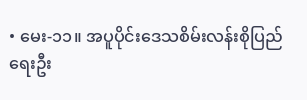• မေး-၁၁။ အပူပိုင်းဒေသစိမ်းလန်းစိုပြည်ရေးဦး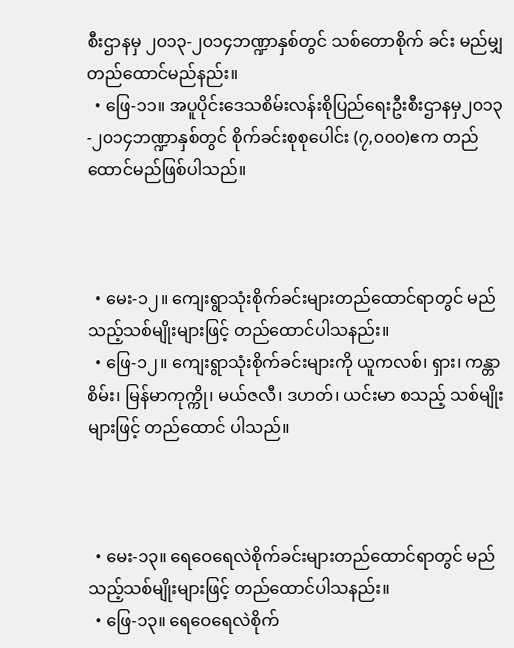စီးဌာနမှ ၂၀၁၃-၂၀၁၄ဘဏ္ဍာနှစ်တွင် သစ်တောစိုက် ခင်း မည်မျှတည်ထောင်မည်နည်း။
  • ဖြေ-၁၁။ အပူပိုင်းဒေသစိမ်းလန်းစိုပြည်ရေးဦးစီးဌာနမှ၂၀၁၃-၂၀၁၄ဘဏ္ဍာနှစ်တွင် စိုက်ခင်းစုစုပေါင်း (၇,၀၀၀)ဧက တည်ထောင်မည်ဖြစ်ပါသည်။



  • မေး-၁၂။ ကျေးရွာသုံးစိုက်ခင်းများတည်ထောင်ရာတွင် မည်သည့်သစ်မျိုးများဖြင့် တည်ထောင်ပါသနည်း။
  • ဖြေ-၁၂။ ကျေးရွာသုံးစိုက်ခင်းများကို ယူကလစ်၊ ရှား၊ ကန္တာစိမ်း၊ မြန်မာကုက္ကို၊ မယ်ဇလီ၊ ဒဟတ်၊ ယင်းမာ စသည့် သစ်မျိုးများဖြင့် တည်ထောင် ပါသည်။



  • မေး-၁၃။ ရေဝေရေလဲစိုက်ခင်းများတည်ထောင်ရာတွင် မည်သည့်သစ်မျိုးများဖြင့် တည်ထောင်ပါသနည်း။
  • ဖြေ-၁၃။ ရေဝေရေလဲစိုက်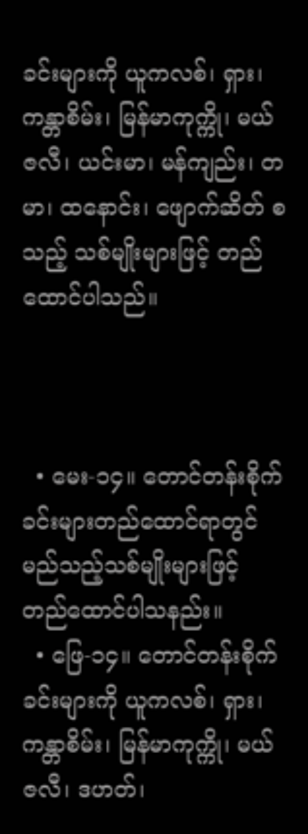ခင်းများကို ယူကလစ်၊ ရှား၊ ကန္တာစိမ်း၊ မြန်မာကုက္ကို၊ မယ်ဇလီ၊ ယင်းမာ၊ မန်ကျည်း၊ တမာ၊ ထနောင်း၊ ဖျောက်ဆိတ် စသည့် သစ်မျိုးများဖြင့် တည်ထောင်ပါသည်။



  • မေး-၁၄။ တောင်တန်းစိုက်ခင်းများတည်ထောင်ရာတွင် မည်သည့်သစ်မျိုးများဖြင့် တည်ထောင်ပါသနည်း။
  • ဖြေ-၁၄။ တောင်တန်းစိုက်ခင်းများကို ယူကလစ်၊ ရှား၊ ကန္တာစိမ်း၊ မြန်မာကုက္ကို၊ မယ်ဇလီ၊ ဒဟတ်၊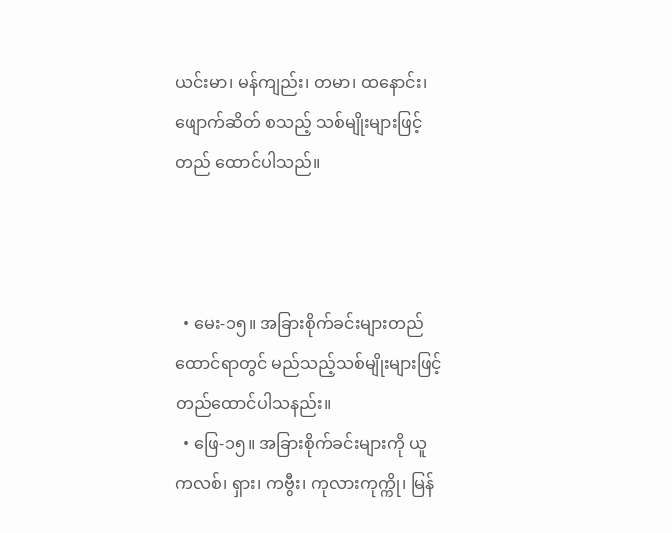ယင်းမာ၊ မန်ကျည်း၊ တမာ၊ ထနောင်း၊ ဖျောက်ဆိတ် စသည့် သစ်မျိုးများဖြင့် တည် ထောင်ပါသည်။



  • မေး-၁၅။ အခြားစိုက်ခင်းများတည်ထောင်ရာတွင် မည်သည့်သစ်မျိုးများဖြင့် တည်ထောင်ပါသနည်း။
  • ဖြေ-၁၅။ အခြားစိုက်ခင်းများကို ယူကလစ်၊ ရှား၊ ကဗွီး၊ ကုလားကုက္ကို၊ မြန်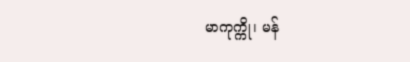မာကုက္ကို၊ မန်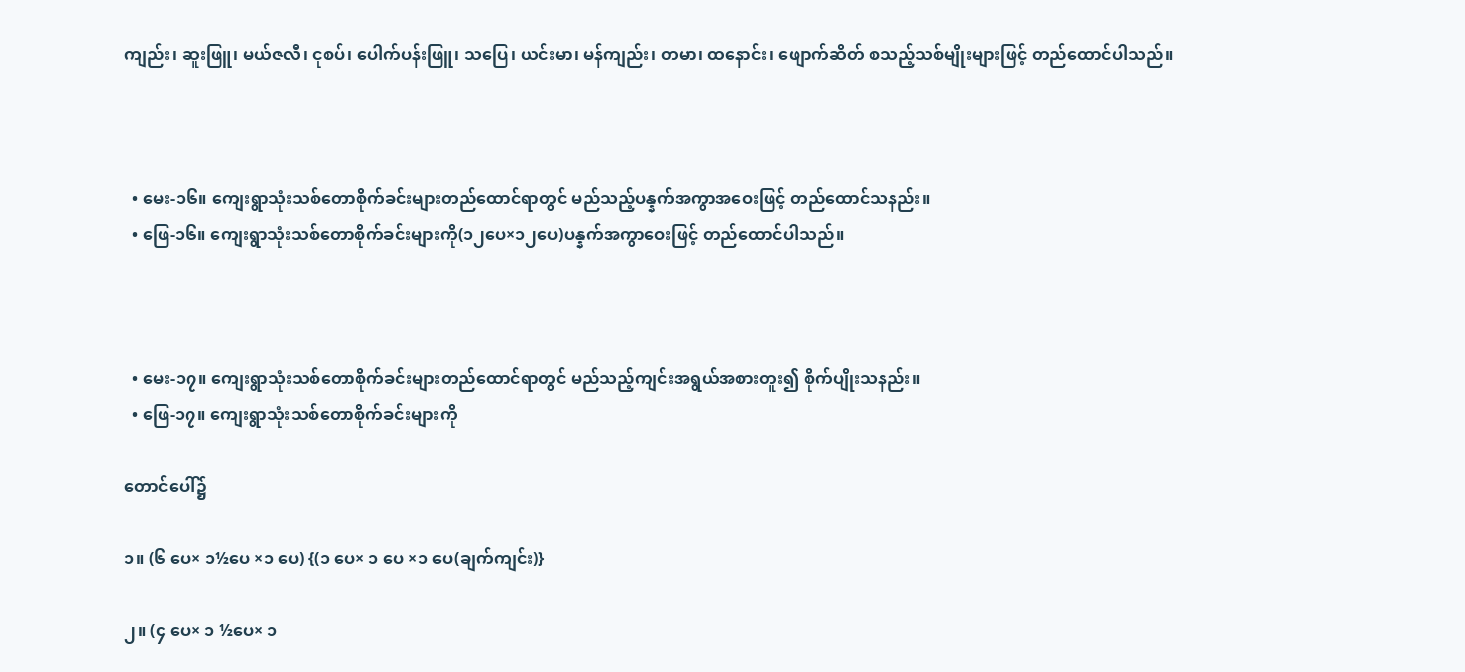ကျည်း၊ ဆူးဖြူ၊ မယ်ဇလီ၊ ငုစပ်၊ ပေါက်ပန်းဖြူ၊ သပြေ၊ ယင်းမာ၊ မန်ကျည်း၊ တမာ၊ ထနောင်း၊ ဖျောက်ဆိတ် စသည့်သစ်မျိုးများဖြင့် တည်ထောင်ပါသည်။



  • မေး-၁၆။ ကျေးရွာသုံးသစ်တောစိုက်ခင်းများတည်ထောင်ရာတွင် မည်သည့်ပန္နက်အကွာအဝေးဖြင့် တည်ထောင်သနည်း။
  • ဖြေ-၁၆။ ကျေးရွာသုံးသစ်တောစိုက်ခင်းများကို(၁၂ပေ×၁၂ပေ)ပန္နက်အကွာဝေးဖြင့် တည်ထောင်ပါသည်။



  • မေး-၁၇။ ကျေးရွာသုံးသစ်တောစိုက်ခင်းများတည်ထောင်ရာတွင် မည်သည့်ကျင်းအရွယ်အစားတူး၍ စိုက်ပျိုးသနည်း။
  • ဖြေ-၁၇။ ကျေးရွာသုံးသစ်တောစိုက်ခင်းများကို

တောင်ပေါ်၌

၁။ (၆ ပေ× ၁½ပေ ×၁ ပေ) {(၁ ပေ× ၁ ပေ ×၁ ပေ(ချက်ကျင်း)}

၂။ (၄ ပေ× ၁ ½ပေ× ၁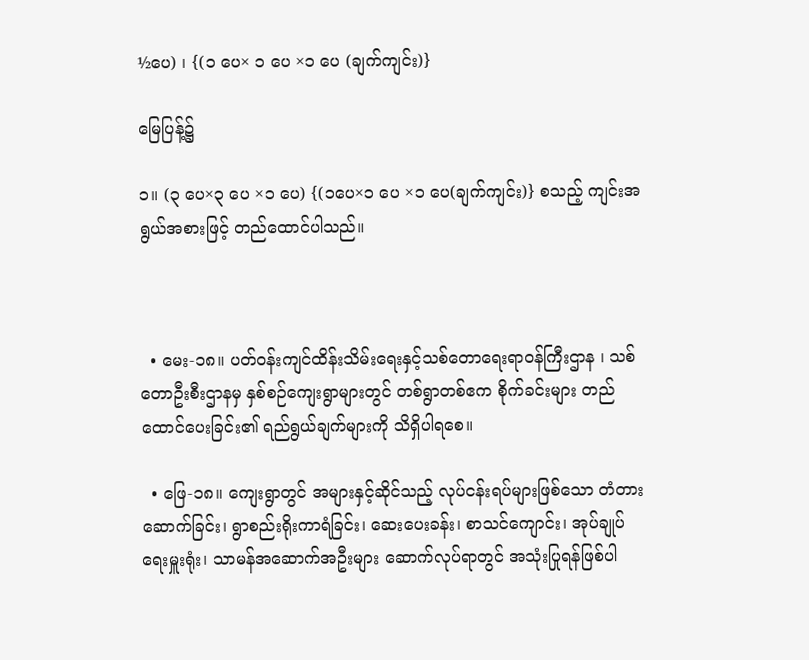½ပေ) ၊ {(၁ ပေ× ၁ ပေ ×၁ ပေ (ချက်ကျင်း)}

မြေပြန့်၌

၁။ (၃ ပေ×၃ ပေ ×၁ ပေ) {(၁ပေ×၁ ပေ ×၁ ပေ(ချက်ကျင်း)} စသည့် ကျင်းအရွယ်အစားဖြင့် တည်ထောင်ပါသည်။



  • မေး-၁၈။ ပတ်ဝန်းကျင်ထိန်းသိမ်းရေးနှင့်သစ်တောရေးရာဝန်ကြီးဌာန ၊ သစ်တောဦးစီးဌာနမှ နှစ်စဉ်ကျေးရွာများတွင် တစ်ရွာတစ်ဧက စိုက်ခင်းများ တည်ထောင်ပေးခြင်း၏ ရည်ရွယ်ချက်များကို သိရှိပါရစေ။

  • ဖြေ-၁၈။ ကျေးရွာတွင် အများနှင့်ဆိုင်သည့် လုပ်ငန်းရပ်များဖြစ်သော တံတားဆောက်ခြင်း၊ ရွာစည်းရိုးကာရံခြင်း၊ ဆေးပေးခန်း၊ စာသင်ကျောင်း၊ အုပ်ချုပ်ရေးမှူးရုံး၊ သာမန်အဆောက်အဦးများ ဆောက်လုပ်ရာတွင် အသုံးပြုရန်ဖြစ်ပါ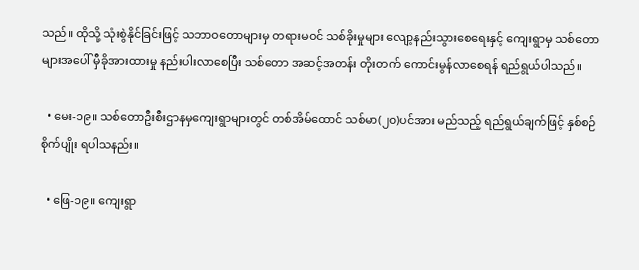သည်။ ထိုသို့ သုံးစွဲနိုင်ခြင်းဖြင့် သဘာဝတောများမှ တရားမဝင် သစ်ခိုးမှုများ လျော့နည်းသွားစေရေးနှင့် ကျေးရွာမှ သစ်တောများအပေါ် မှီခိုအားထားမှု နည်းပါးလာစေပြီး သစ်တော အဆင့်အတန်း တိုးတက် ကောင်းမွန်လာစေရန် ရည်ရွယ်ပါသည်။

  • မေး-၁၉။ သစ်တောဦးစီးဌာနမှကျေးရွာများတွင် တစ်အိမ်ထောင် သစ်မာ(၂၀)ပင်အား မည်သည့် ရည်ရွယ်ချက်ဖြင့် နှစ်စဉ် စိုက်ပျိုး ရပါသနည်း။

  • ဖြေ-၁၉။ ကျေးရွာ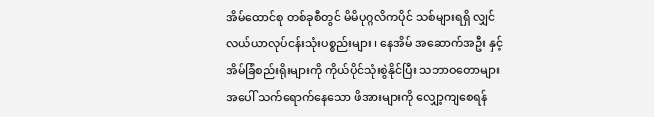အိမ်ထောင်စု တစ်ခုစီတွင် မိမိပုဂ္ဂလိကပိုင် သစ်များရရှိ လျှင် လယ်ယာလုပ်ငန်းသုံးပစ္စည်းများ ၊ နေအိမ် အဆောက်အဦး နှင့် အိမ်ခြံစည်းရိုးများကို ကိုယ်ပိုင်သုံးစွဲနိုင်ပြီး သဘာဝတောများ အပေါ် သက်ရောက်နေသော ဖိအားများကို လျှော့ကျစေရန်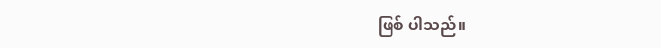ဖြစ် ပါသည်။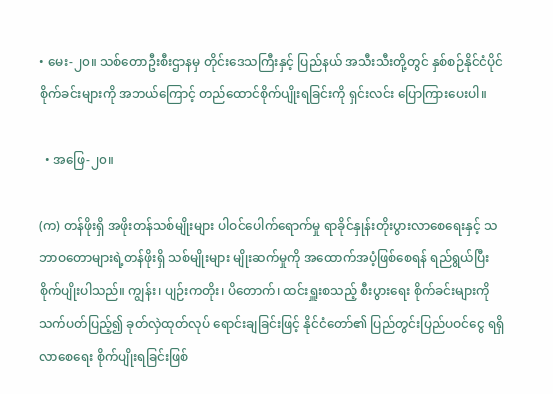• မေး-၂၀။ သစ်တောဦးစီးဌာနမှ တိုင်းဒေသကြီးနှင့် ပြည်နယ် အသီးသီးတို့တွင် နှစ်စဉ်နိုင်ငံပိုင် စိုက်ခင်းများကို အဘယ်ကြောင့် တည်ထောင်စိုက်ပျိုးရခြင်းကို ရှင်းလင်း ပြောကြားပေးပါ။

  • အဖြေ-၂၀။

(က) တန်ဖိုးရှိ အဖိုးတန်သစ်မျိုးများ ပါဝင်ပေါက်ရောက်မှု ရာခိုင်နှုန်းတိုးပွားလာစေရေးနှင့် သဘာဝတောများရဲ့တန်ဖိုးရှိ သစ်မျိုးများ မျိုးဆက်မှုကို အထောက်အပံ့ဖြစ်စေရန် ရည်ရွယ်ပြီး စိုက်ပျိုးပါသည်။ ကျွန်း၊ ပျဉ်းကတိုး၊ ပိတောက်၊ ထင်းရှူးစသည့် စီးပွားရေး စိုက်ခင်းများကို သက်ပတ်ပြည့်၍ ခုတ်လှဲထုတ်လုပ် ရောင်းချခြင်းဖြင့် နိုင်ငံတော်၏ ပြည်တွင်းပြည်ပဝင်ငွေ ရရှိလာစေရေး စိုက်ပျိုးရခြင်းဖြစ်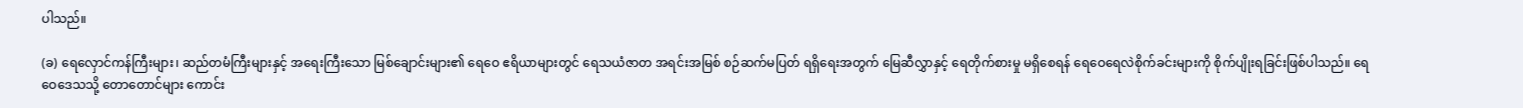ပါသည်။

(ခ) ရေလှောင်ကန်ကြီးများ၊ ဆည်တမံကြီးများနှင့် အရေးကြီးသော မြစ်ချောင်းများ၏ ရေဝေ ဧရိယာများတွင် ရေသယံဇာတ အရင်းအမြစ် စဉ်ဆက်မပြတ် ရရှိရေးအတွက် မြေဆီလွှာနှင့် ရေတိုက်စားမှု မရှိစေရန် ရေဝေရေလဲစိုက်ခင်းများကို စိုက်ပျိုးရခြင်းဖြစ်ပါသည်။ ရေဝေဒေသသို့ တောတောင်များ ကောင်း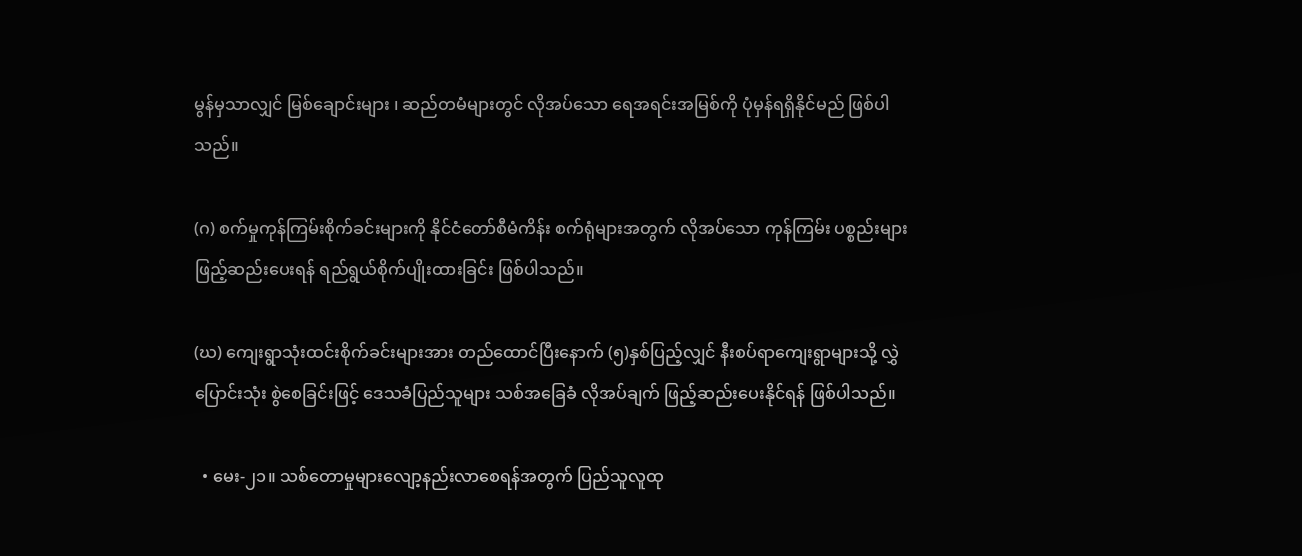မွန်မှသာလျှင် မြစ်ချောင်းများ ၊ ဆည်တမံများတွင် လိုအပ်သော ရေအရင်းအမြစ်ကို ပုံမှန်ရရှိနိုင်မည် ဖြစ်ပါသည်။

(ဂ) စက်မှုကုန်ကြမ်းစိုက်ခင်းများကို နိုင်ငံတော်စီမံကိန်း စက်ရုံများအတွက် လိုအပ်သော ကုန်ကြမ်း ပစ္စည်းများ ဖြည့်ဆည်းပေးရန် ရည်ရွယ်စိုက်ပျိုးထားခြင်း ဖြစ်ပါသည်။

(ဃ) ကျေးရွာသုံးထင်းစိုက်ခင်းများအား တည်ထောင်ပြီးနောက် (၅)နှစ်ပြည့်လျှင် နီးစပ်ရာကျေးရွာများသို့ လွှဲပြောင်းသုံး စွဲစေခြင်းဖြင့် ဒေသခံပြည်သူများ သစ်အခြေခံ လိုအပ်ချက် ဖြည့်ဆည်းပေးနိုင်ရန် ဖြစ်ပါသည်။

  • မေး-၂၁။ သစ်တောမှုများလျော့နည်းလာစေရန်အတွက် ပြည်သူလူထု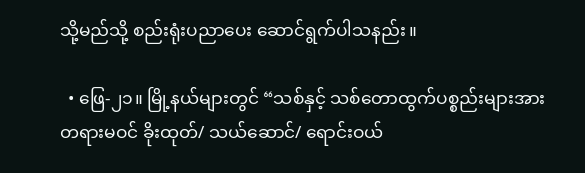သို့မည်သို့ စည်းရုံးပညာပေး ဆောင်ရွက်ပါသနည်း။

  • ဖြေ-၂၁။ မြို့နယ်များတွင် “သစ်နှင့် သစ်တောထွက်ပစ္စည်းများအား တရားမဝင် ခိုးထုတ်/ သယ်ဆောင်/ ရောင်းဝယ်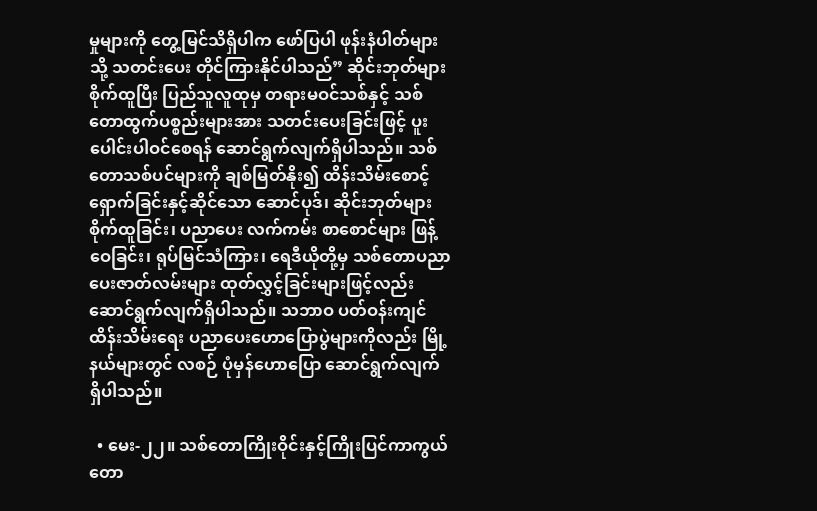မှုများကို တွေ့မြင်သိရှိပါက ဖော်ပြပါ ဖုန်းနံပါတ်များသို့ သတင်းပေး တိုင်ကြားနိုင်ပါသည်” ဆိုင်းဘုတ်များ စိုက်ထူပြီး ပြည်သူလူထုမှ တရားမဝင်သစ်နှင့် သစ်တောထွက်ပစ္စည်းများအား သတင်းပေးခြင်းဖြင့် ပူးပေါင်းပါဝင်စေရန် ဆောင်ရွက်လျက်ရှိပါသည်။ သစ်တောသစ်ပင်များကို ချစ်မြတ်နိုး၍ ထိန်းသိမ်းစောင့်ရှောက်ခြင်းနှင့်ဆိုင်သော ဆောင်ပုဒ်၊ ဆိုင်းဘုတ်များ စိုက်ထူခြင်း၊ ပညာပေး လက်ကမ်း စာစောင်များ ဖြန့်ဝေခြင်း၊ ရုပ်မြင်သံကြား၊ ရေဒီယိုတို့မှ သစ်တောပညာပေးဇာတ်လမ်းများ ထုတ်လွှင့်ခြင်းများဖြင့်လည်း ဆောင်ရွက်လျက်ရှိပါသည်။ သဘာဝ ပတ်ဝန်းကျင် ထိန်းသိမ်းရေး ပညာပေးဟောပြောပွဲများကိုလည်း မြို့နယ်များတွင် လစဉ် ပုံမှန်ဟောပြော ဆောင်ရွက်လျက် ရှိပါသည်။

  • မေး-၂၂။ သစ်တောကြိုးဝိုင်းနှင့်ကြိုးပြင်ကာကွယ်တော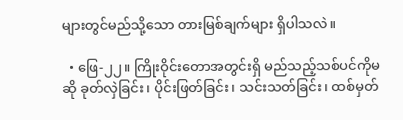များတွင်မည်သို့သော တားမြစ်ချက်များ ရှိပါသလဲ။

  • ဖြေ-၂၂။ ကြိုးဝိုင်းတောအတွင်းရှိ မည်သည့်သစ်ပင်ကိုမဆို ခုတ်လှဲခြင်း၊ ပိုင်းဖြတ်ခြင်း၊ သင်းသတ်ခြင်း၊ ထစ်မှတ်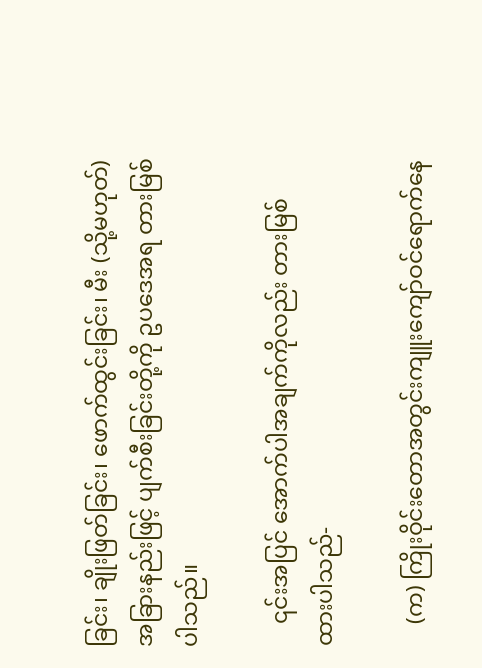ခြင်း၊ ချိုးဖြတ်ခြင်း၊ ဖောက်ထွင်းခြင်း၊ မီး (သို့မဟုတ်) အခြားနည်းဖြင့် ပျက်စီးခြင်းတို့ကို ဥပဒေအရ တားမြစ်ပါသည်။

    ၎င်းအပြင် အောက်ပါအချက်ကိုလည်း တားမြစ်ထားပါသည်-

    (က) ကြိုးဝိုင်းတောအတွင်းကျူးကျော်ဝင်ရောက်နေ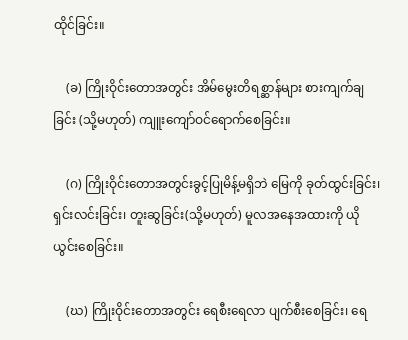ထိုင်ခြင်း။

    (ခ) ကြိုးဝိုင်းတောအတွင်း အိမ်မွေးတိရစ္ဆာန်များ စားကျက်ချခြင်း (သို့မဟုတ်) ကျူးကျော်ဝင်ရောက်စေခြင်း။

    (ဂ) ကြိုးဝိုင်းတောအတွင်းခွင့်ပြုမိန့်မရှိဘဲ မြေကို ခုတ်ထွင်းခြင်း၊ ရှင်းလင်းခြင်း၊ တူးဆွခြင်း(သို့မဟုတ်) မူလအနေအထားကို ယိုယွင်းစေခြင်း။

    (ဃ) ကြိုးဝိုင်းတောအတွင်း ရေစီးရေလာ ပျက်စီးစေခြင်း၊ ရေ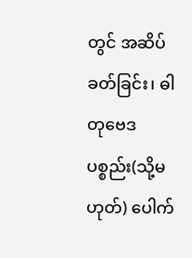တွင် အဆိပ်ခတ်ခြင်း၊ ဓါတုဗေဒပစ္စည်း(သို့မဟုတ်) ပေါက်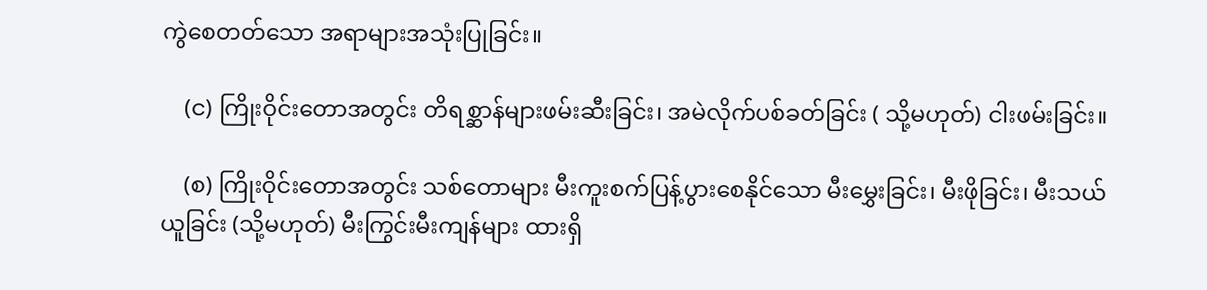ကွဲစေတတ်သော အရာများအသုံးပြုခြင်း။

    (င) ကြိုးဝိုင်းတောအတွင်း တိရစ္ဆာန်များဖမ်းဆီးခြင်း၊ အမဲလိုက်ပစ်ခတ်ခြင်း ( သို့မဟုတ်) ငါးဖမ်းခြင်း။

    (စ) ကြိုးဝိုင်းတောအတွင်း သစ်တောများ မီးကူးစက်ပြန့်ပွားစေနိုင်သော မီးမွှေးခြင်း၊ မီးဖိုခြင်း၊ မီးသယ်ယူခြင်း (သို့မဟုတ်) မီးကြွင်းမီးကျန်များ ထားရှိ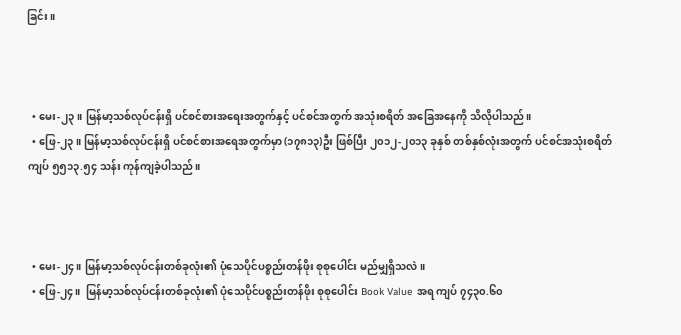ခြင်း။



  • မေး-၂၃။ မြန်မာ့သစ်လုပ်ငန်းရှိ ပင်စင်စားအရေးအတွက်နှင့် ပင်စင်အတွက် အသုံးစရိတ် အခြေအနေကို သိလိုပါသည်။
  • ဖြေ-၂၃။ မြန်မာ့သစ်လုပ်ငန်းရှိ ပင်စင်စားအရေအတွက်မှာ (၁၇၈၁၃)ဦး ဖြစ်ပြီး ၂၀၁၂-၂၀၁၃ ခုနှစ် တစ်နှစ်လုံးအတွက် ပင်စင်အသုံးစရိတ် ကျပ် ၅၅၁၃.၅၄ သန်း ကုန်ကျခဲ့ပါသည်။



  • မေး-၂၄။ မြန်မာ့သစ်လုပ်ငန်းတစ်ခုလုံး၏ ပုံသေပိုင်ပစ္စည်းတန်ဖိုး စုစုပေါင်း မည်မျှရှိသလဲ။
  • ဖြေ-၂၄။  မြန်မာ့သစ်လုပ်ငန်းတစ်ခုလုံး၏ ပုံသေပိုင်ပစ္စည်းတန်ဖိုး စုစုပေါင်း Book Value အရ ကျပ် ၇၄၃၀.၆၀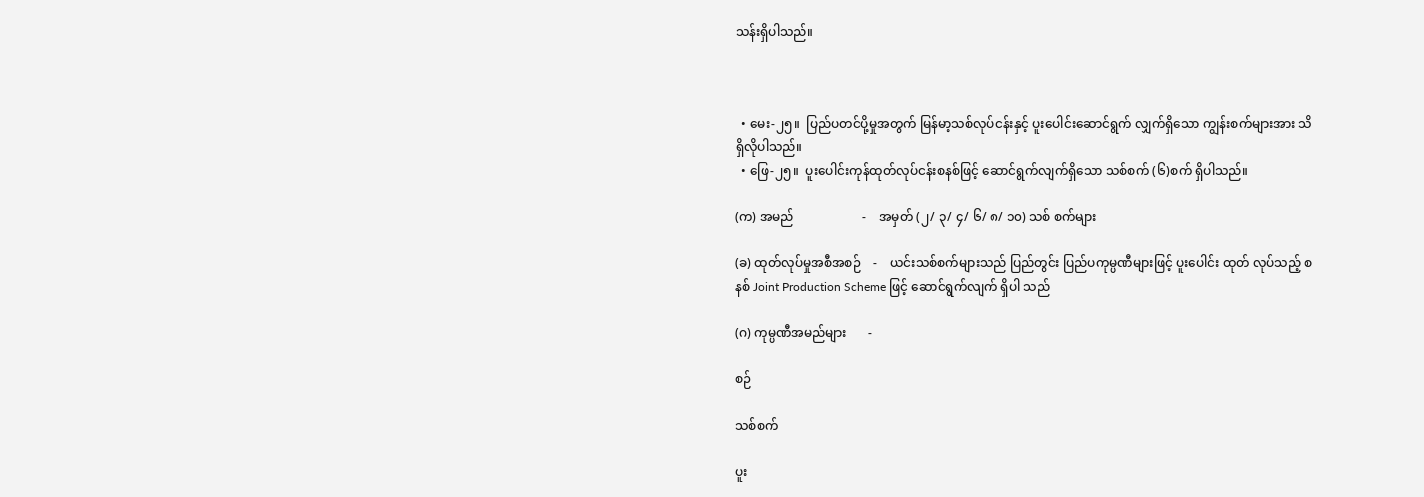သန်းရှိပါသည်။



  • မေး-၂၅။  ပြည်ပတင်ပို့မှုအတွက် မြန်မာ့သစ်လုပ်ငန်းနှင့် ပူးပေါင်းဆောင်ရွက် လျှက်ရှိသော ကျွန်းစက်များအား သိရှိလိုပါသည်။
  • ဖြေ-၂၅။  ပူးပေါင်းကုန်ထုတ်လုပ်ငန်းစနစ်ဖြင့် ဆောင်ရွက်လျက်ရှိသော သစ်စက် (၆)စက် ရှိပါသည်။

(က) အမည်                      -    အမှတ် (၂/ ၃/ ၄/ ၆/ ၈/ ၁၀) သစ် စက်များ

(ခ) ထုတ်လုပ်မှုအစီအစဉ်    -    ယင်းသစ်စက်များသည် ပြည်တွင်း ပြည်ပကုမ္ပဏီများဖြင့် ပူးပေါင်း ထုတ် လုပ်သည့် စနစ် Joint Production Scheme ဖြင့် ဆောင်ရွက်လျက် ရှိပါ သည်

(ဂ) ကုမ္ပဏီအမည်များ       -

စဉ်

သစ်စက်

ပူး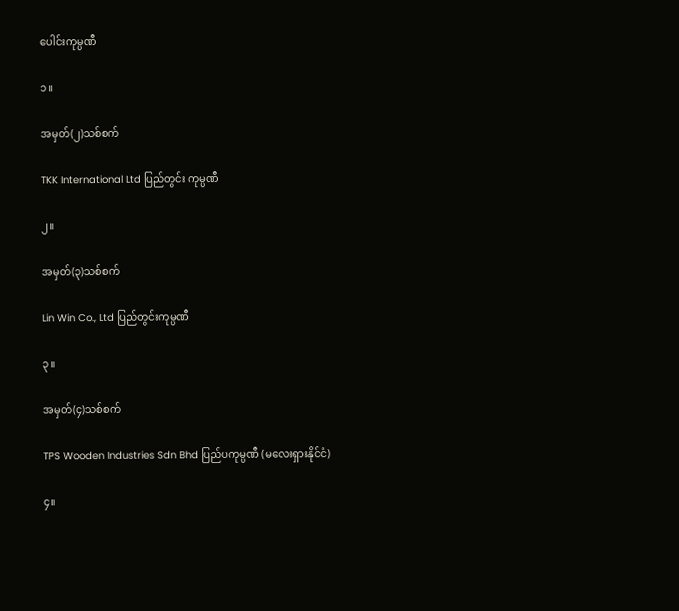ပေါင်းကုမ္ပဏီ

၁။

အမှတ်(၂)သစ်စက်

TKK International Ltd ပြည်တွင်း ကုမ္ပဏီ

၂။

အမှတ်(၃)သစ်စက်

Lin Win Co., Ltd ပြည်တွင်းကုမ္ပဏီ

၃။

အမှတ်(၄)သစ်စက်

TPS Wooden Industries Sdn Bhd ပြည်ပကုမ္ပဏီ (မလေးရှားနိုင်ငံ)

၄။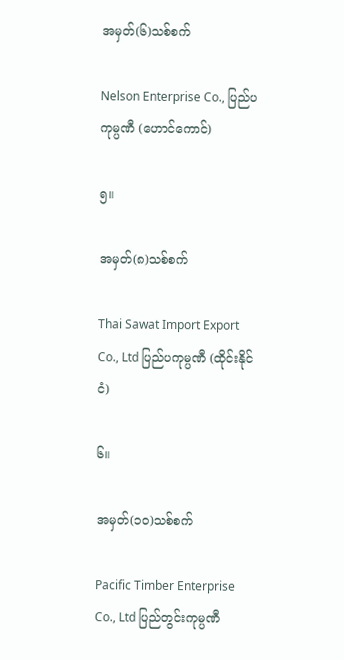အမှတ်(၆)သစ်စက်

Nelson Enterprise Co., ပြည်ပ ကုမ္ပဏီ (ဟောင်ကောင်)

၅။

အမှတ်(၈)သစ်စက်

Thai Sawat Import Export Co., Ltd ပြည်ပကုမ္ပဏီ (ထိုင်းနိုင်ငံ)

၆။

အမှတ်(၁၀)သစ်စက်

Pacific Timber Enterprise Co., Ltd ပြည်တွင်းကုမ္ပဏီ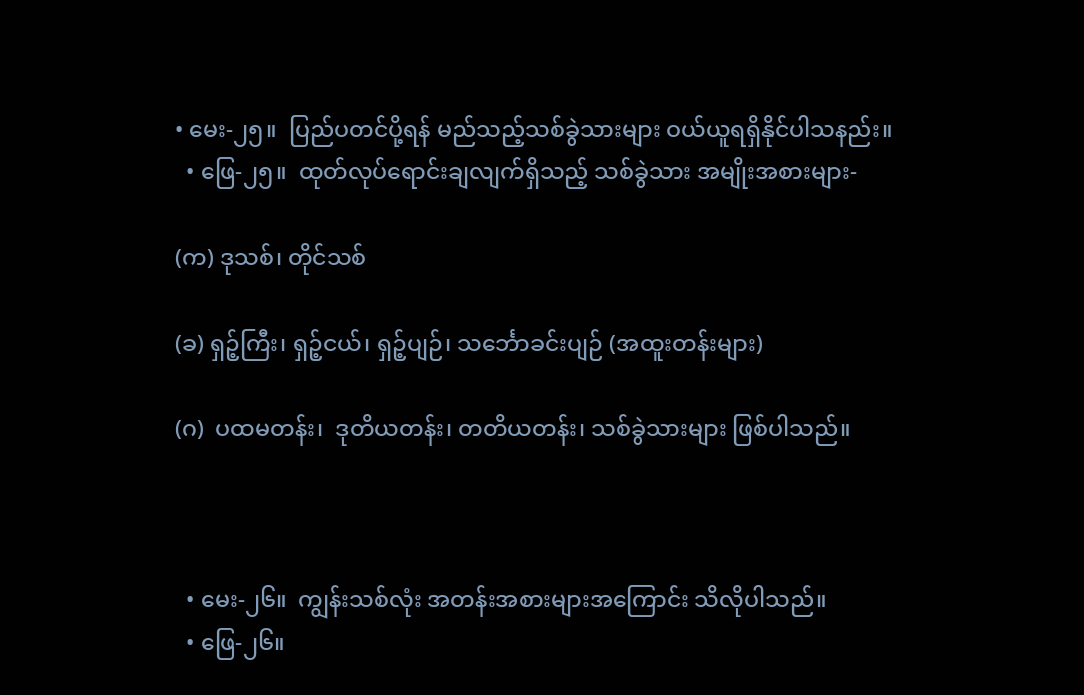• မေး-၂၅။  ပြည်ပတင်ပို့ရန် မည်သည့်သစ်ခွဲသားများ ဝယ်ယူရရှိနိုင်ပါသနည်း။
  • ဖြေ-၂၅။  ထုတ်လုပ်ရောင်းချလျက်ရှိသည့် သစ်ခွဲသား အမျိုးအစားများ-

(က) ဒုသစ်၊ တိုင်သစ်

(ခ) ရှဉ့်ကြီး၊ ရှဉ့်ငယ်၊ ရှဉ့်ပျဉ်၊ သင်္ဘောခင်းပျဉ် (အထူးတန်းများ)

(ဂ)  ပထမတန်း၊  ဒုတိယတန်း၊ တတိယတန်း၊ သစ်ခွဲသားများ ဖြစ်ပါသည်။



  • မေး-၂၆။  ကျွန်းသစ်လုံး အတန်းအစားများအကြောင်း သိလိုပါသည်။
  • ဖြေ-၂၆။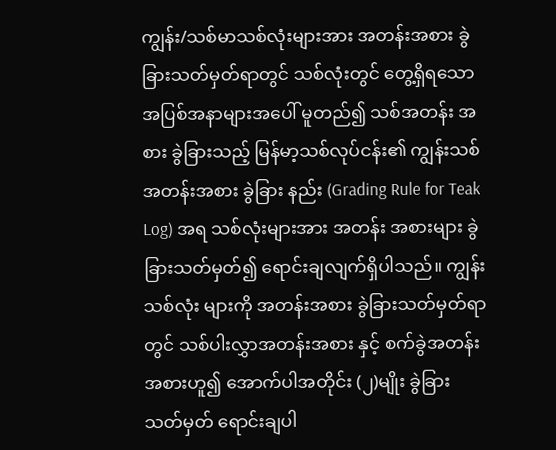ကျွန်း/သစ်မာသစ်လုံးများအား အတန်းအစား ခွဲခြားသတ်မှတ်ရာတွင် သစ်လုံးတွင် တွေ့ရှိရသော အပြစ်အနာများအပေါ် မူတည်၍ သစ်အတန်း အစား ခွဲခြားသည့် မြန်မာ့သစ်လုပ်ငန်း၏ ကျွန်းသစ်အတန်းအစား ခွဲခြား နည်း (Grading Rule for Teak Log) အရ သစ်လုံးများအား အတန်း အစားများ ခွဲခြားသတ်မှတ်၍ ရောင်းချလျက်ရှိပါသည်။ ကျွန်းသစ်လုံး များကို အတန်းအစား ခွဲခြားသတ်မှတ်ရာတွင် သစ်ပါးလွှာအတန်းအစား နှင့် စက်ခွဲအတန်းအစားဟူ၍ အောက်ပါအတိုင်း (၂)မျိုး ခွဲခြားသတ်မှတ် ရောင်းချပါ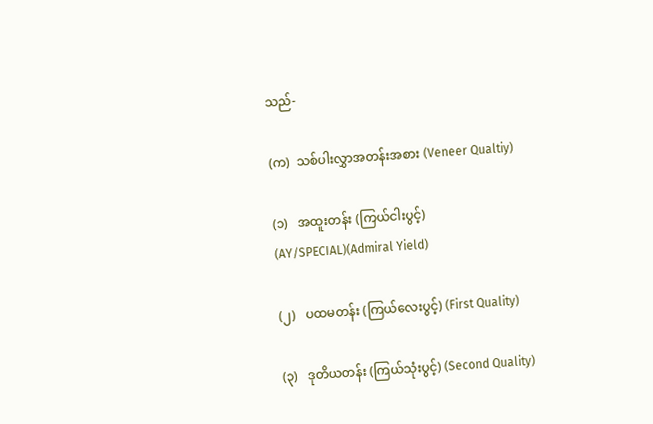သည်-

(က)  သစ်ပါးလွှာအတန်းအစား (Veneer Qualtiy)

(၁)   အထူးတန်း (ကြယ်ငါးပွင့်) (AY/SPECIAL)(Admiral Yield)

(၂)   ပထမတန်း (ကြယ်လေးပွင့်) (First Quality)

(၃)   ဒုတိယတန်း (ကြယ်သုံးပွင့်) (Second Quality)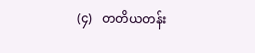(၄)   တတိယတန်း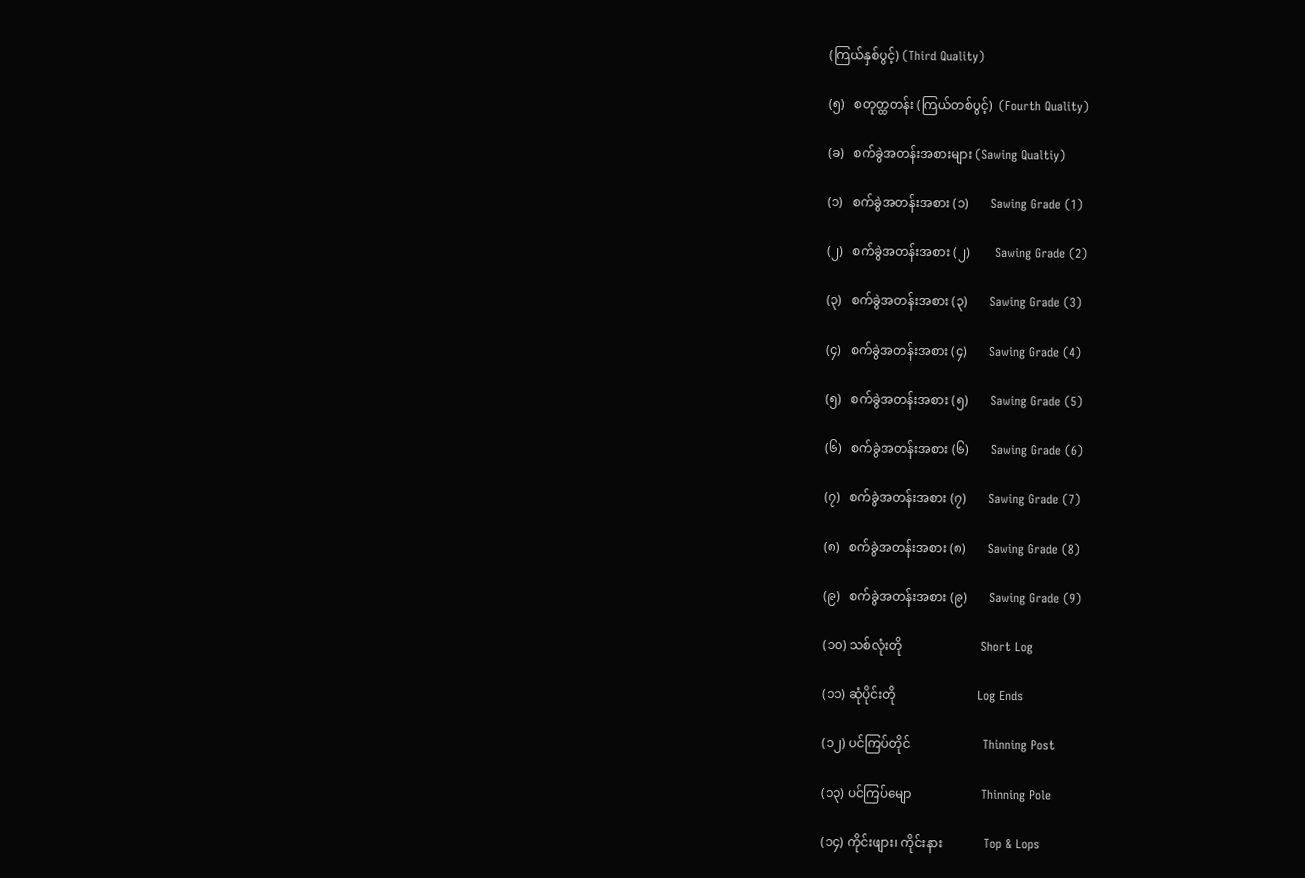(ကြယ်နှစ်ပွင့်) (Third Quality)

(၅)   စတုတ္ထတန်း (ကြယ်တစ်ပွင့်)  (Fourth Quality)

(ခ)   စက်ခွဲအတန်းအစားများ (Sawing Qualtiy)

(၁)   စက်ခွဲအတန်းအစား (၁)       Sawing Grade (1)

(၂)   စက်ခွဲအတန်းအစား (၂)        Sawing Grade (2)

(၃)   စက်ခွဲအတန်းအစား (၃)       Sawing Grade (3)

(၄)   စက်ခွဲအတန်းအစား (၄)       Sawing Grade (4)

(၅)   စက်ခွဲအတန်းအစား (၅)       Sawing Grade (5)

(၆)   စက်ခွဲအတန်းအစား (၆)       Sawing Grade (6)

(၇)   စက်ခွဲအတန်းအစား (၇)       Sawing Grade (7)

(၈)   စက်ခွဲအတန်းအစား (၈)       Sawing Grade (8)

(၉)   စက်ခွဲအတန်းအစား (၉)       Sawing Grade (9)

(၁၀) သစ်လုံးတို                         Short Log

(၁၁) ဆုံပိုင်းတို                          Log Ends

(၁၂) ပင်ကြပ်တိုင်                       Thinning Post

(၁၃) ပင်ကြပ်မျော                      Thinning Pole

(၁၄) ကိုင်းဖျား၊ ကိုင်းနား             Top & Lops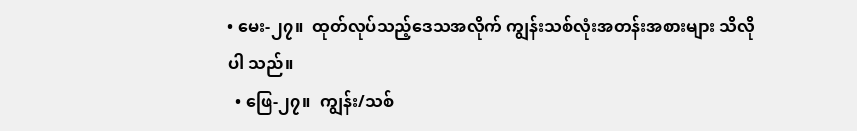• မေး-၂၇။  ထုတ်လုပ်သည့်ဒေသအလိုက် ကျွန်းသစ်လုံးအတန်းအစားများ သိလိုပါ သည်။
  • ဖြေ-၂၇။  ကျွန်း/သစ်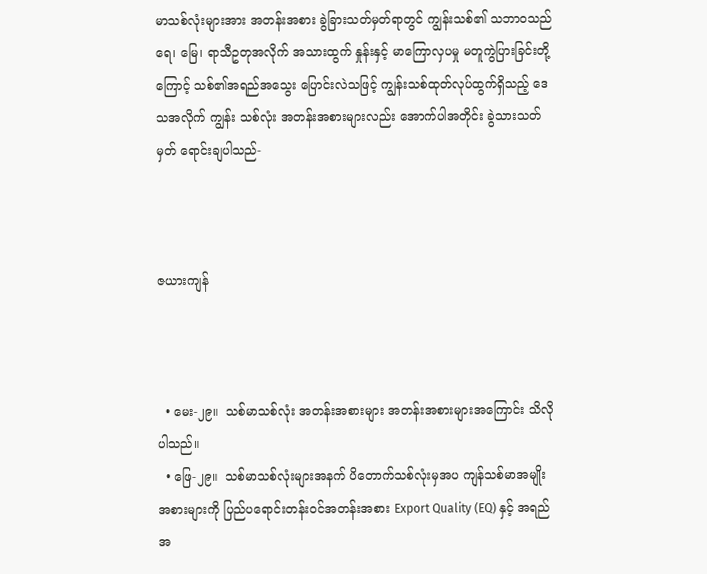မာသစ်လုံးများအား အတန်းအစား ခွဲခြားသတ်မှတ်ရာတွင် ကျွန်းသစ်၏ သဘာဝသည် ရေ၊ မြေ၊ ရာသီဥတုအလိုက် အသားထွက် နှုန်းနှင့် မာကြောလှပမှု မတူကွဲပြားခြင်းတို့ကြောင့် သစ်၏အရည်အသွေး ပြောင်းလဲသဖြင့် ကျွန်းသစ်ထုတ်လုပ်ထွက်ရှိသည့် ဒေသအလိုက် ကျွန်း သစ်လုံး အတန်းအစားများလည်း အောက်ပါအတိုင်း ခွဲသားသတ်မှတ် ရောင်းချပါသည်-



ဇယားကျန်



  • မေး-၂၉။  သစ်မာသစ်လုံး အတန်းအစားများ အတန်းအစားများအကြောင်း သိလို ပါသည်။
  • ဖြေ-၂၉။  သစ်မာသစ်လုံးများအနက် ပိတောက်သစ်လုံးမှအပ ကျန်သစ်မာအမျိုး အစားများကို ပြည်ပရောင်းတန်းဝင်အတန်းအစား Export Quality (EQ) နှင့် အရည်အ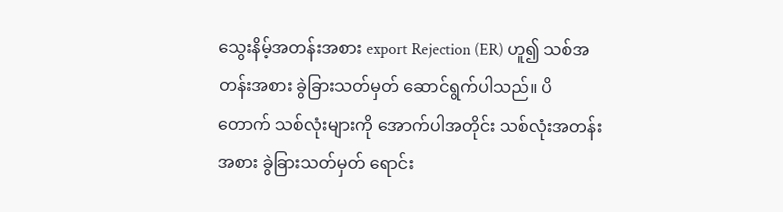သွေးနိမ့်အတန်းအစား export Rejection (ER) ဟူ၍ သစ်အတန်းအစား ခွဲခြားသတ်မှတ် ဆောင်ရွက်ပါသည်။ ပိတောက် သစ်လုံးများကို အောက်ပါအတိုင်း သစ်လုံးအတန်းအစား ခွဲခြားသတ်မှတ် ရောင်း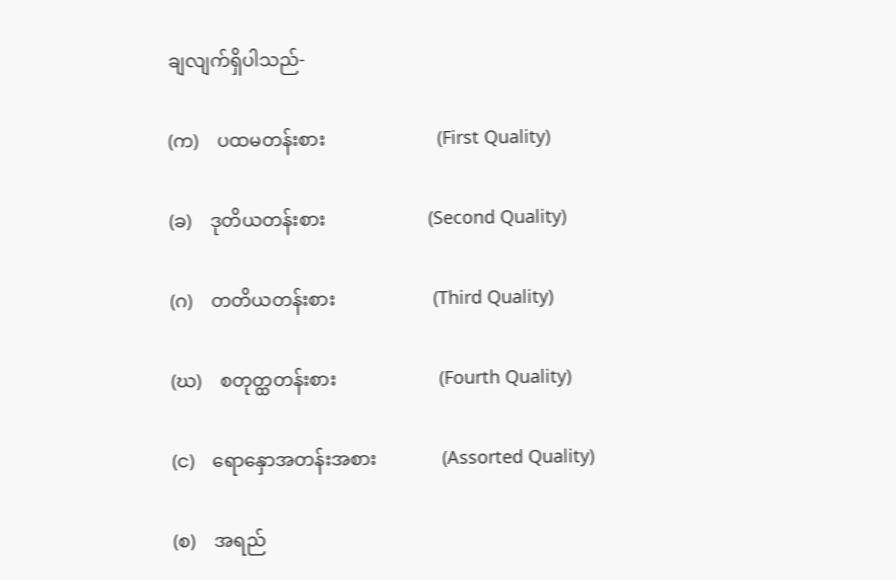ချလျက်ရှိပါသည်-

(က)    ပထမတန်းစား                        (First Quality)

(ခ)    ဒုတိယတန်းစား                      (Second Quality)

(ဂ)    တတိယတန်းစား                     (Third Quality)

(ဃ)    စတုတ္ထတန်းစား                      (Fourth Quality)

(င)    ရောနှောအတန်းအစား              (Assorted Quality)

(စ)    အရည်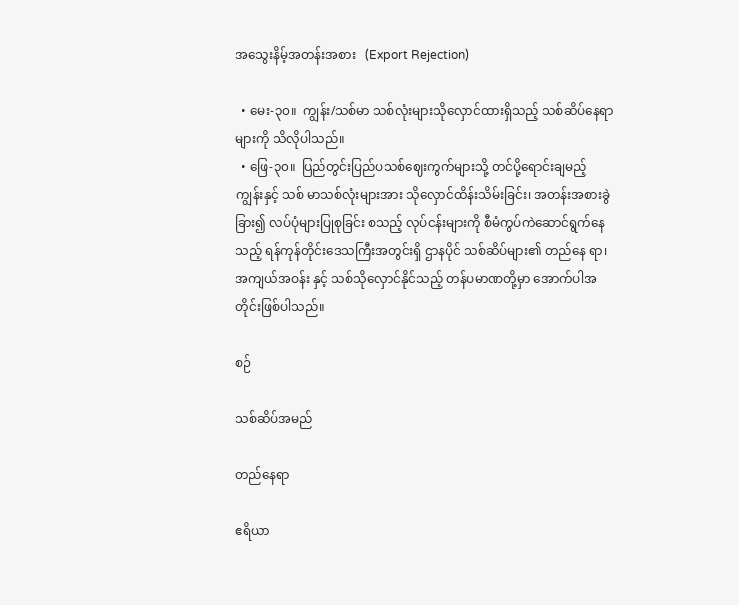အသွေးနိမ့်အတန်းအစား   (Export Rejection)

  • မေး-၃၀။  ကျွန်း/သစ်မာ သစ်လုံးများသိုလှောင်ထားရှိသည့် သစ်ဆိပ်နေရာများကို သိလိုပါသည်။
  • ဖြေ-၃၀။  ပြည်တွင်းပြည်ပသစ်ဈေးကွက်များသို့ တင်ပို့ရောင်းချမည့် ကျွန်းနှင့် သစ် မာသစ်လုံးများအား သိုလှောင်ထိန်းသိမ်းခြင်း၊ အတန်းအစားခွဲခြား၍ လပ်ပုံများပြုစုခြင်း စသည့် လုပ်ငန်းများကို စီမံကွပ်ကဲဆောင်ရွက်နေ သည့် ရန်ကုန်တိုင်းဒေသကြီးအတွင်းရှိ ဌာနပိုင် သစ်ဆိပ်များ၏ တည်နေ ရာ၊ အကျယ်အဝန်း နှင့် သစ်သိုလှောင်နိုင်သည့် တန်ပမာဏတို့မှာ အောက်ပါအတိုင်းဖြစ်ပါသည်။

စဉ်

သစ်ဆိပ်အမည်

တည်နေရာ

ဧရိယာ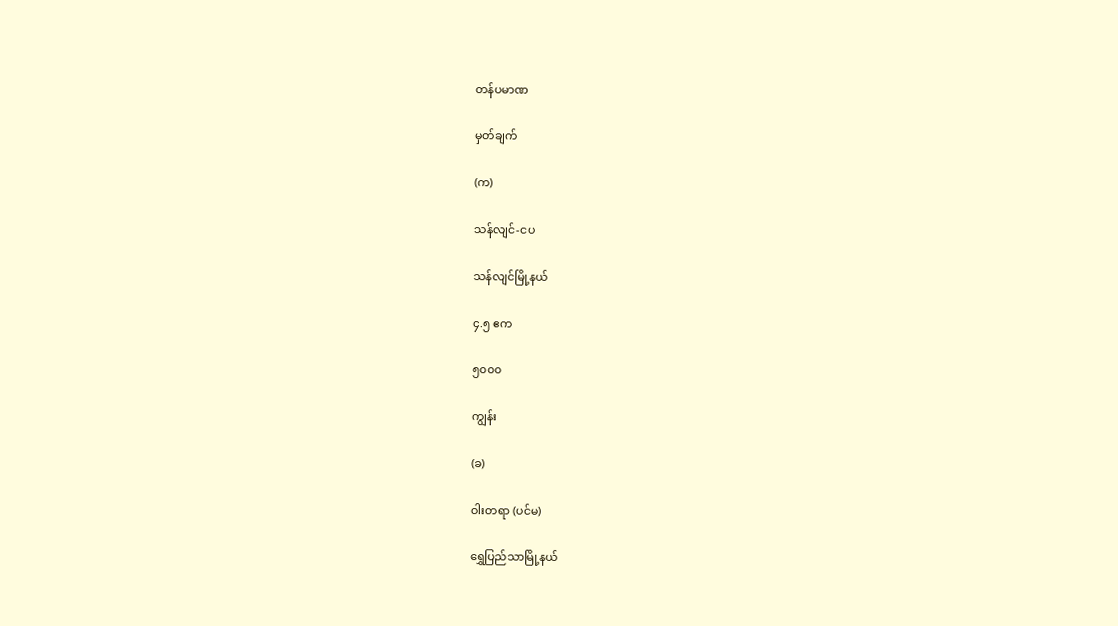တန်ပမာဏ

မှတ်ချက်

(က)

သန်လျင်-ငပ

သန်လျင်မြို့နယ်

၄.၅ ဧက

၅၀၀၀

ကျွန်း

(ခ)

ဝါးတရာ (ပင်မ)

ရွှေပြည်သာမြို့နယ်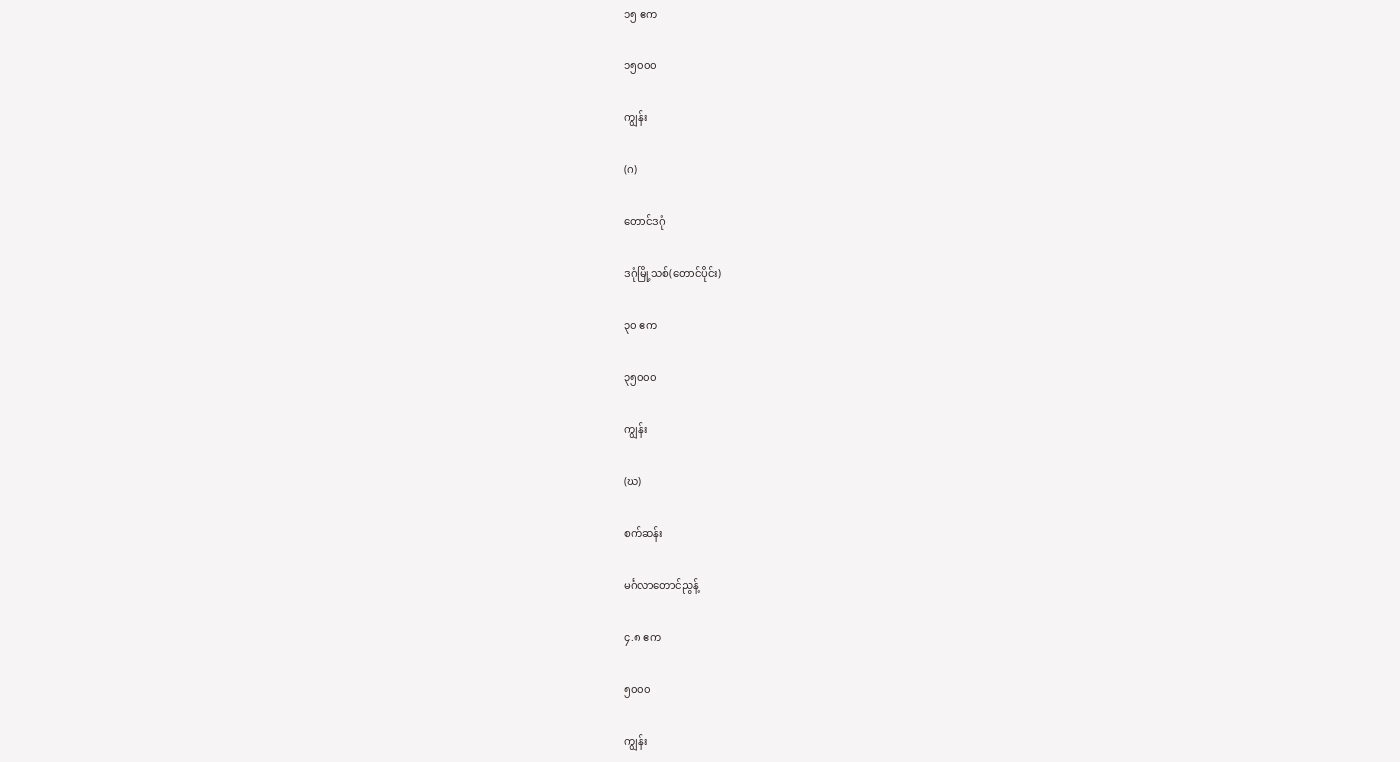၁၅ ဧက

၁၅၀၀၀

ကျွန်း

(ဂ)

တောင်ဒဂုံ

ဒဂုံမြို့သစ်(တောင်ပိုင်း)

၃၀ ဧက

၃၅၀၀၀

ကျွန်း

(ဃ)

စက်ဆန်း

မင်္ဂလာတောင်ညွန့်

၄.၈ ဧက

၅၀၀၀

ကျွန်း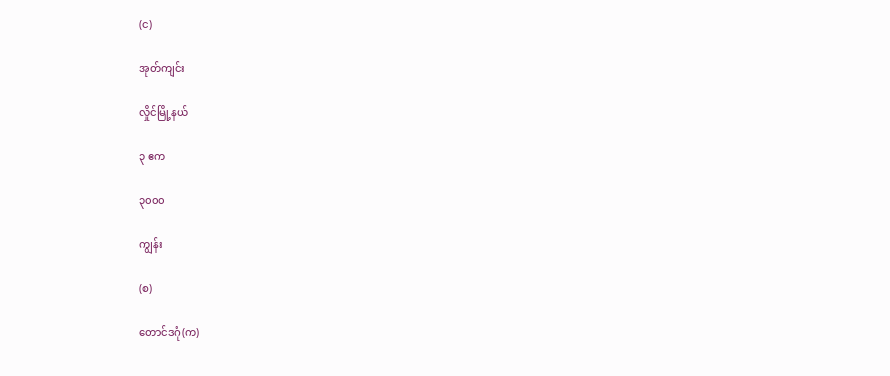(င)

အုတ်ကျင်း

လှိုင်မြို့နယ်

၃ ဧက

၃၀၀၀

ကျွန်း

(စ)

တောင်ဒဂုံ(က)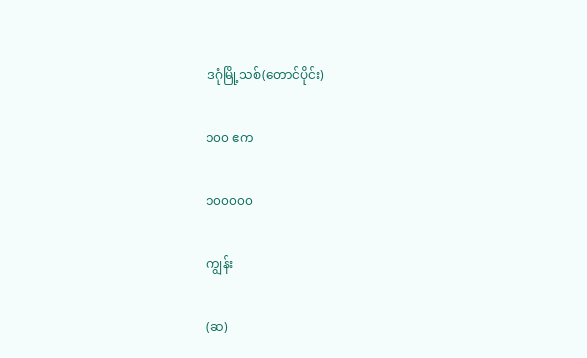ဒဂုံမြို့သစ်(တောင်ပိုင်း)

၁၀၀ ဧက

၁၀၀၀၀၀

ကျွန်း

(ဆ)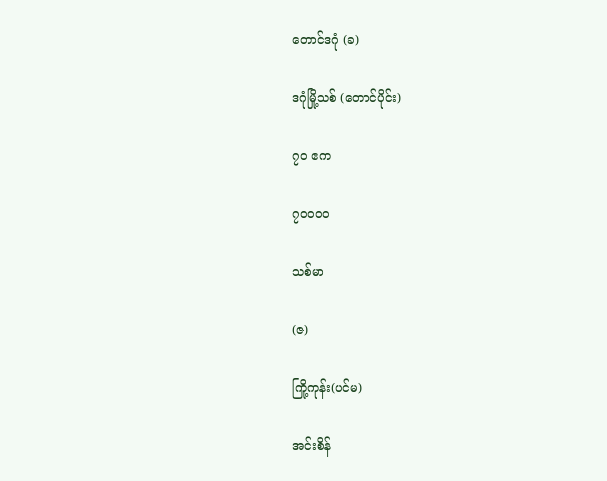တောင်ဒဂုံ (ခ)

ဒဂုံမြို့သစ် (တောင်ပိုင်း)

၇၀ ဧက

၇၀၀၀၀

သစ်မာ

(ဇ)

ကြို့ကုန်း(ပင်မ)

အင်းစိန်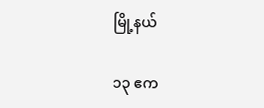မြို့နယ်

၁၃ ဧက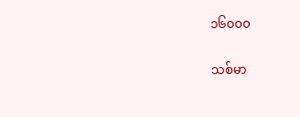၁၆၀၀၀

သစ်မာ